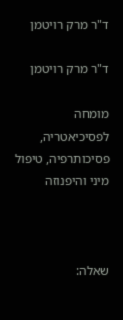ד"ר מרק רויטמן

ד"ר מרק רויטמן

מומחה לפסיכיאטריה, פסיכותרפיה, טיפול מיני והיפנוזה



שאלה: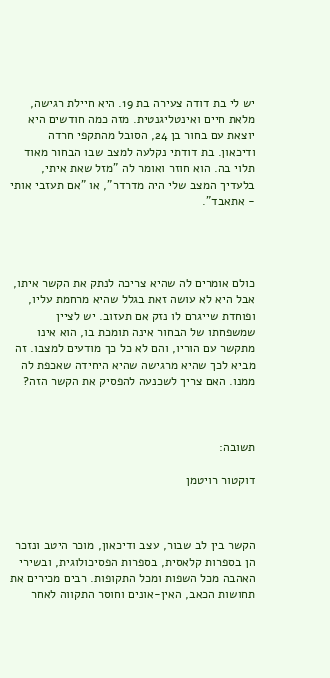יש לי בת דודה צעירה בת 19. היא חיילת רגישה, מלאת חיים ואינטליגנטית. מזה כמה חודשים היא יוצאת עם בחור בן 24, הסובל מהתקפי חרדה ודיכאון. בת דודתי נקלעה למצב שבו הבחור מאוד תלוי בה. הוא חוזר ואומר לה "מזל שאת איתי, בלעדיך המצב שלי היה מדרדר", או "אם תעזבי אותי - אתאבד".




כולם אומרים לה שהיא צריכה לנתק את הקשר איתו, אבל היא לא עושה זאת בגלל שהיא מרחמת עליו, ופוחדת שייגרם לו נזק אם תעזוב. יש לציין שמשפחתו של הבחור אינה תומכת בו, הוא אינו מתקשר עם הוריו, והם לא כל כך מודעים למצבו. זה מביא לכך שהיא מרגישה שהיא היחידה שאכפת לה ממנו. האם צריך לשכנעה להפסיק את הקשר הזה?



תשובה:

דוקטור רויטמן



הקשר בין לב שבור, עצב ודיכאון, מוכר היטב ונזכר הן בספרות קלאסית, בספרות הפסיכולוגית, ובשירי האהבה מכל השפות ומכל התקופות. רבים מכירים את תחושות הכאב, האין-אונים וחוסר התקווה לאחר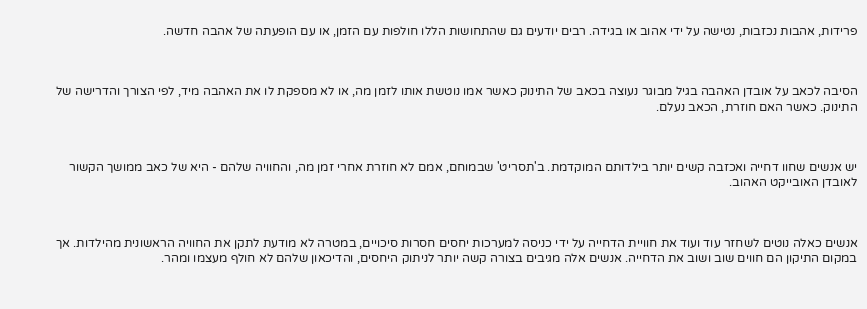פרידות, אהבות נכזבות, נטישה על ידי אהוב או בגידה. רבים יודעים גם שהתחושות הללו חולפות עם הזמן, או עם הופעתה של אהבה חדשה.



הסיבה לכאב על אובדן האהבה בגיל מבוגר נעוצה בכאב של התינוק כאשר אמו נוטשת אותו לזמן מה, או לא מספקת לו את האהבה מיד, לפי הצורך והדרישה של התינוק. כאשר האם חוזרת, הכאב נעלם.



יש אנשים שחוו דחייה ואכזבה קשים יותר בילדותם המוקדמת. ב'תסריט' שבמוחם, אמם לא חוזרת אחרי זמן מה, והחוויה שלהם - היא של כאב ממושך הקשור לאובדן האובייקט האהוב.



אנשים כאלה נוטים לשחזר עוד ועוד את חוויית הדחייה על ידי כניסה למערכות יחסים חסרות סיכויים, במטרה לא מודעת לתקן את החוויה הראשונית מהילדות. אך במקום התיקון הם חווים שוב ושוב את הדחייה. אנשים אלה מגיבים בצורה קשה יותר לניתוק היחסים, והדיכאון שלהם לא חולף מעצמו ומהר.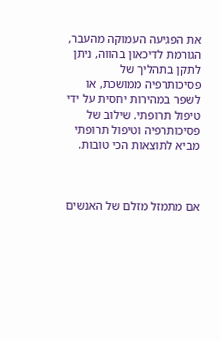את הפגיעה העמוקה מהעבר, הגורמת לדיכאון בהווה, ניתן לתקן בתהליך של פסיכותרפיה ממושכת, או לשפר במהירות יחסית על ידי טיפול תרופתי. שילוב של פסיכותרפיה וטיפול תרופתי מביא לתוצאות הכי טובות.



אם מתמזל מזלם של האנשים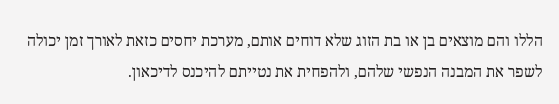הללו והם מוצאים בן או בת הזוג שלא דוחים אותם, מערכת יחסים כזאת לאורך זמן יכולה לשפר את המבנה הנפשי שלהם, ולהפחית את נטייתם להיכנס לדיכאון.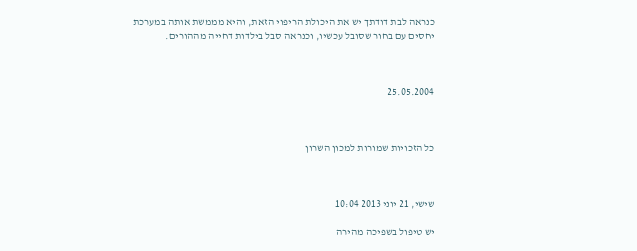כנראה לבת דודתך יש את היכולת הריפוי הזאת, והיא מממשת אותה במערכת יחסים עם בחור שסובל עכשיו, וכנראה סבל בילדות דחייה מההורים.



25.05.2004



כל הזכויות שמורות למכון השרון



שישי, 21 יוני 2013 10:04

יש טיפול בשפיכה מהירה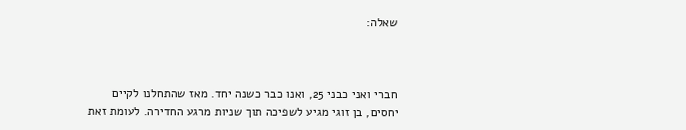שאלה:



חברי ואני כבני 25, ואנו כבר כשנה יחד. מאז שהתחלנו לקיים יחסים, בן זוגי מגיע לשפיכה תוך שניות מרגע החדירה. לעומת זאת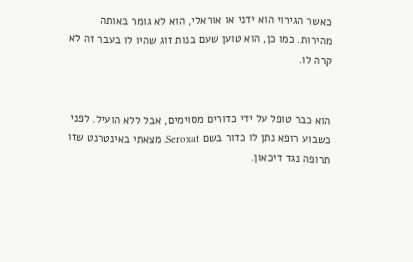כאשר הגירוי הוא ידני או אוראלי, הוא לא גומר באותה מהירות. כמו כן, הוא טוען שעם בנות זוג שהיו לו בעבר זה לא קרה לו.


הוא כבר טופל על ידי כדורים מסוימים, אבל ללא הועיל. לפני כשבוע רופא נתן לו כדור בשם Seroxat. מצאתי באינטרנט שזו תרופה נגד דיכאון.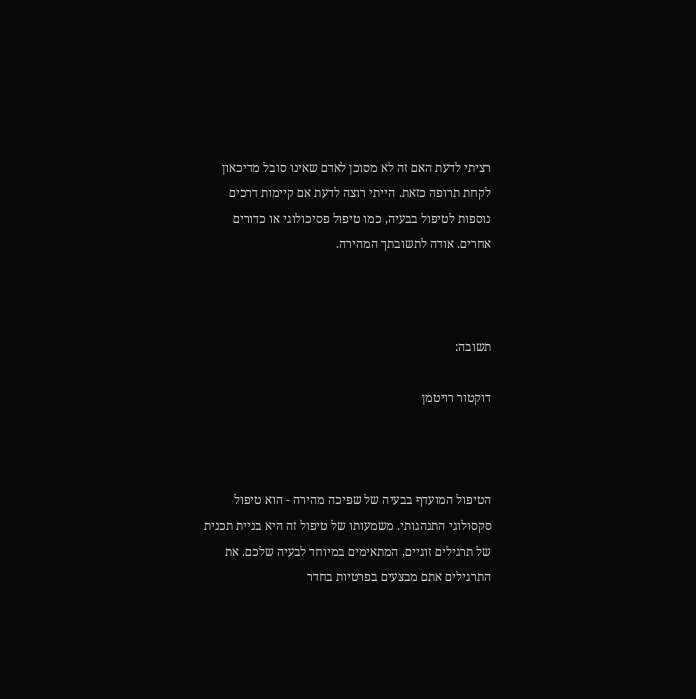רציתי לדעת האם זה לא מסוכן לאדם שאינו סובל מדיכאון לקחת תרופה כזאת. הייתי רוצה לדעת אם קיימות דרכים נוספות לטיפול בבעיה, כמו טיפול פסיכולוגי או כדורים אחרים. אודה לתשובתך המהירה.



תשובה:

דוקטור רויטמן



הטיפול המועדף בבעיה של שפיכה מהירה - הוא טיפול סקסולוגי התנהגותי. משמעותו של טיפול זה היא בניית תכנית של תרגילים זוגיים, המתאימים במיוחד לבעיה שלכם. את התרגילים אתם מבצעים בפרטיות בחדר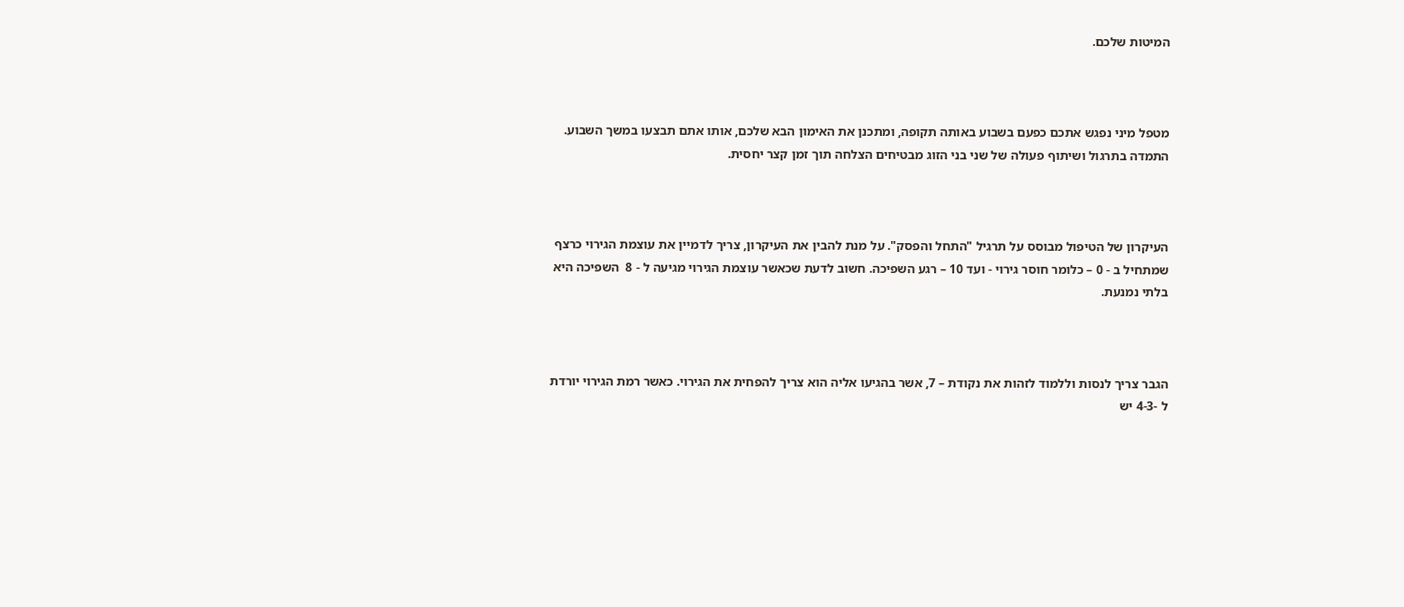המיטות שלכם.



מטפל מיני נפגש אתכם כפעם בשבוע באותה תקופה, ומתכנן את האימון הבא שלכם, אותו אתם תבצעו במשך השבוע. התמדה בתרגול ושיתוף פעולה של שני בני הזוג מבטיחים הצלחה תוך זמן קצר יחסית.



העיקרון של הטיפול מבוסס על תרגיל "התחל והפסק". על מנת להבין את העיקרון, צריך לדמיין את עוצמת הגירוי כרצף שמתחיל ב - 0 – כלומר חוסר גירוי - ועד 10 – רגע השפיכה. חשוב לדעת שכאשר עוצמת הגירוי מגיעה ל - 8  השפיכה היא בלתי נמנעת.



הגבר צריך לנסות וללמוד לזהות את נקודת – 7, אשר בהגיעו אליה הוא צריך להפחית את הגירוי. כאשר רמת הגירוי יורדת ל -4-3 יש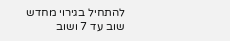להתחיל בגירוי מחדש שוב עד 7 ושוב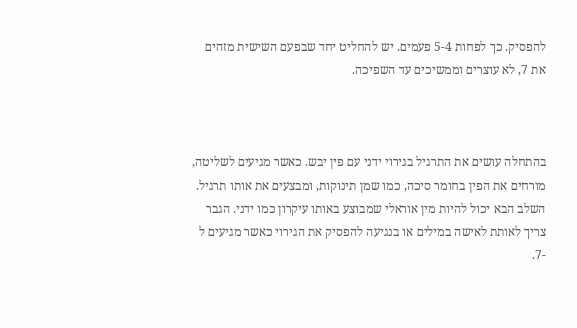להפסיק. כך לפחות 5-4 פעמים. יש להחליט יחד שבפעם השישית מזהים את 7, לא עוצרים וממשיכים עד השפיכה.



בהתחלה עושים את התרגיל בגירוי ידני עם פין יבש. כאשר מגיעים לשליטה, מורחים את הפין בחומר סיכה, כמו שמן תינוקות, ומבצעים את אותו תרגיל. השלב הבא יכול להיות מין אוראלי שמבוצע באותו עיקרון כמו ידני. הגבר צריך לאותת לאישה במילים או בנגיעה להפסיק את הגירוי כאשר מגיעים ל -7.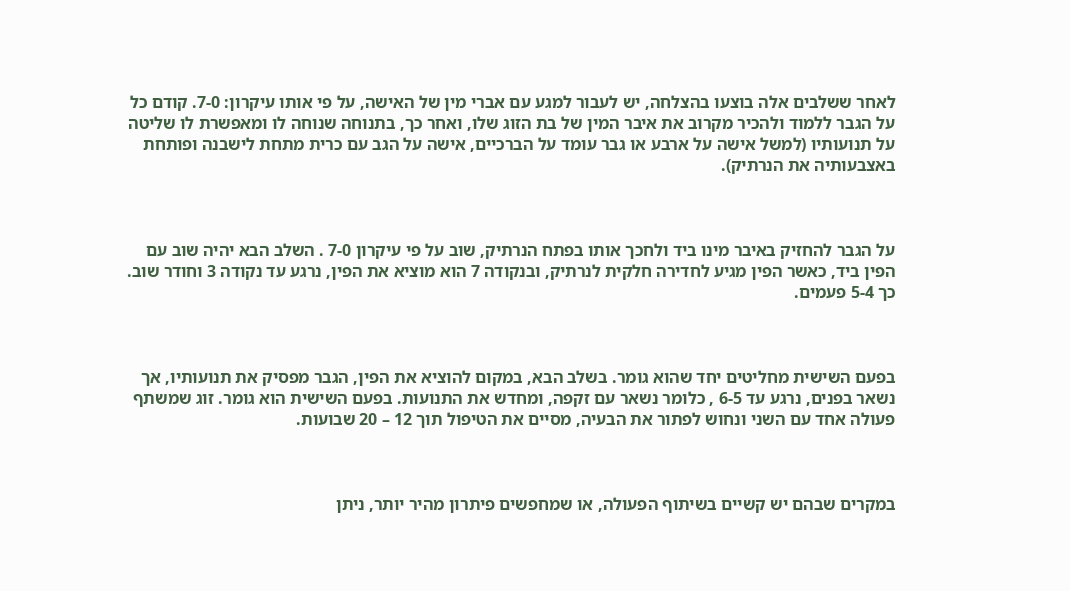לאחר ששלבים אלה בוצעו בהצלחה, יש לעבור למגע עם אברי מין של האישה, על פי אותו עיקרון: 7-0. קודם כל על הגבר ללמוד ולהכיר מקרוב את איבר המין של בת הזוג שלו, ואחר כך, בתנוחה שנוחה לו ומאפשרת לו שליטה על תנועותיו (למשל אישה על ארבע או גבר עומד על הברכיים, אישה על הגב עם כרית מתחת לישבנה ופותחת באצבעותיה את הנרתיק).



על הגבר להחזיק באיבר מינו ביד ולחכך אותו בפתח הנרתיק, שוב על פי עיקרון 7-0 . השלב הבא יהיה שוב עם הפין ביד, כאשר הפין מגיע לחדירה חלקית לנרתיק, ובנקודה 7 הוא מוציא את הפין, נרגע עד נקודה 3 וחודר שוב. כך 5-4 פעמים.



בפעם השישית מחליטים יחד שהוא גומר. בשלב הבא, במקום להוציא את הפין, הגבר מפסיק את תנועותיו, אך נשאר בפנים, נרגע עד 6-5 , כלומר נשאר עם זקפה, ומחדש את התנועות. בפעם השישית הוא גומר. זוג שמשתף פעולה אחד עם השני ונחוש לפתור את הבעיה, מסיים את הטיפול תוך 12 – 20 שבועות.



במקרים שבהם יש קשיים בשיתוף הפעולה, או שמחפשים פיתרון מהיר יותר, ניתן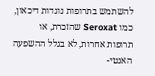להשתמש בתרופות נוגדות דיכאון, כמו Seroxat שהזכרת, או תרופות אחרות, לא בגלל ההשפעה האנטי-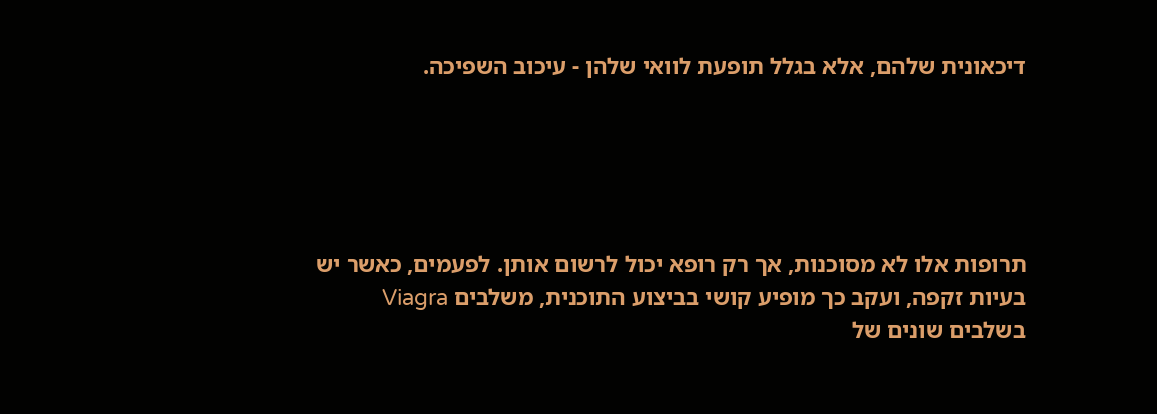דיכאונית שלהם, אלא בגלל תופעת לוואי שלהן - עיכוב השפיכה.





תרופות אלו לא מסוכנות, אך רק רופא יכול לרשום אותן. לפעמים, כאשר יש בעיות זקפה, ועקב כך מופיע קושי בביצוע התוכנית, משלבים Viagra  בשלבים שונים של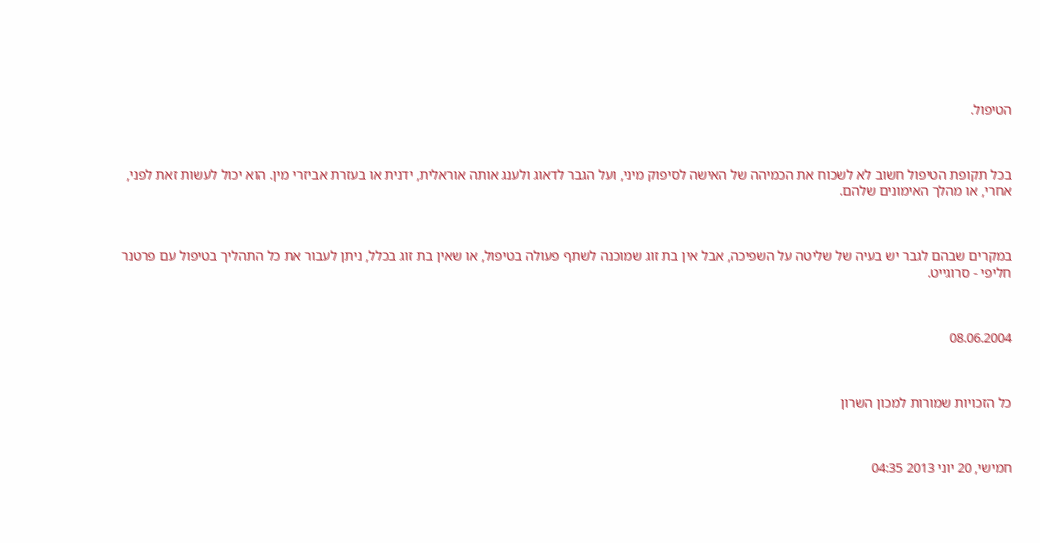הטיפול.



בכל תקופת הטיפול חשוב לא לשכוח את הכמיהה של האישה לסיפוק מיני, ועל הגבר לדאוג ולענג אותה אוראלית, ידנית או בעזרת אביזרי מין. הוא יכול לעשות זאת לפני, אחרי, או מהלך האימונים שלהם.



במקרים שבהם לגבר יש בעיה של שליטה על השפיכה, אבל אין בת זוג שמוכנה לשתף פעולה בטיפול, או שאין בת זוג בכלל, ניתן לעבור את כל התהליך בטיפול עם פרטנר חליפי - סרוגייט.



08.06.2004



כל הזכויות שמורות למכון השרון



חמישי, 20 יוני 2013 04:35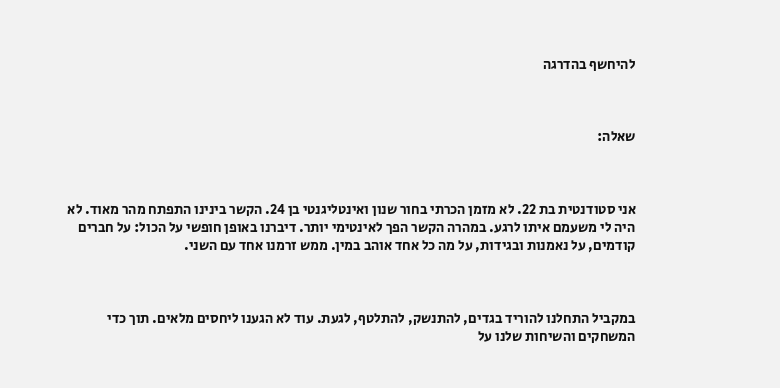להיחשף בהדרגה



שאלה:



אני סטודנטית בת 22. לא מזמן הכרתי בחור שנון ואינטליגנטי בן 24. הקשר בינינו התפתח מהר מאוד. לא היה לי משעמם איתו לרגע. במהרה הקשר הפך לאינטימי יותר. דיברנו באופן חופשי על הכול: על חברים קודמים, על נאמנות ובגידות, על מה כל אחד אוהב במין. ממש זרמנו אחד עם השני.



במקביל התחלנו להוריד בגדים, להתנשק, להתלטף, לגעת. עוד לא הגענו ליחסים מלאים. תוך כדי המשחקים והשיחות שלנו על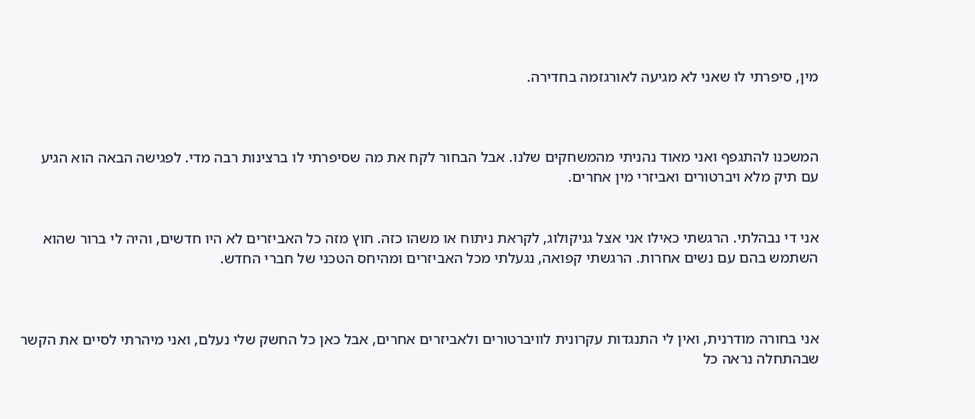מין, סיפרתי לו שאני לא מגיעה לאורגזמה בחדירה.



המשכנו להתגפף ואני מאוד נהניתי מהמשחקים שלנו. אבל הבחור לקח את מה שסיפרתי לו ברצינות רבה מדי. לפגישה הבאה הוא הגיע עם תיק מלא ויברטורים ואביזרי מין אחרים.


אני די נבהלתי. הרגשתי כאילו אני אצל גניקולוג, לקראת ניתוח או משהו כזה. חוץ מזה כל האביזרים לא היו חדשים, והיה לי ברור שהוא השתמש בהם עם נשים אחרות. הרגשתי קפואה, נגעלתי מכל האביזרים ומהיחס הטכני של חברי החדש.



אני בחורה מודרנית, ואין לי התנגדות עקרונית לוויברטורים ולאביזרים אחרים, אבל כאן כל החשק שלי נעלם, ואני מיהרתי לסיים את הקשר שבהתחלה נראה כל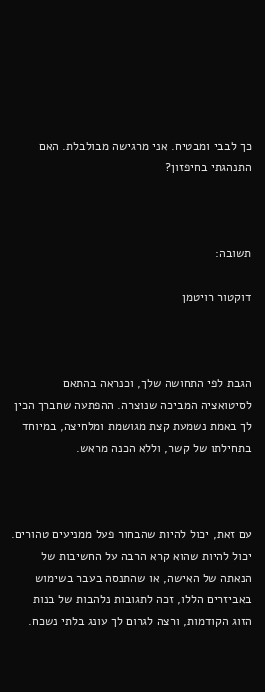כך לבבי ומבטיח. אני מרגישה מבולבלת. האם התנהגתי בחיפזון?



תשובה:

דוקטור רויטמן



הגבת לפי התחושה שלך, וכנראה בהתאם לסיטואציה המביכה שנוצרה. ההפתעה שחברך הכין לך באמת נשמעת קצת מגושמת ומלחיצה, במיוחד בתחילתו של קשר, וללא הכנה מראש.



עם זאת, יכול להיות שהבחור פעל ממניעים טהורים. יכול להיות שהוא קרא הרבה על החשיבות של הנאתה של האישה, או שהתנסה בעבר בשימוש באביזרים הללו, זכה לתגובות נלהבות של בנות הזוג הקודמות, ורצה לגרום לך עונג בלתי נשכח.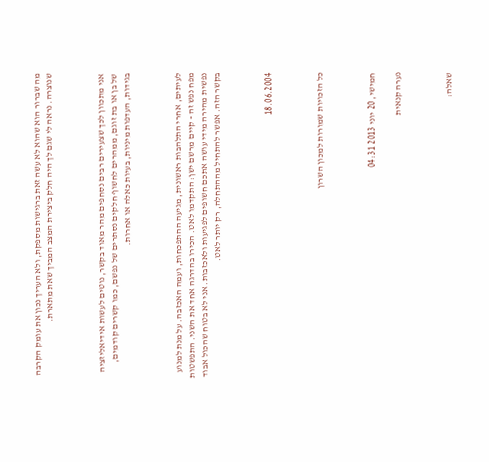מה שברור הוא שהוא לא עשה זאת ברגישות מספקת, ולא העריך נכון את עומק הקרבה שנוצרה. נראה לי שגם לך היה חלק ביצירת המצב המביך שאת מתארת.



אני מתכוון לכך שצעירים רבים נסחפים מהר מאוד בקשר, נוטים לעשות אידיאליזציה של בן או בת זוגם, ממהרים לחשוף חלקים נסתרים של נפשם, כמו קשרים קודמים, בגידות, העדפות מיניות, בעיות כאלה או אחרות.



לעיתים, אחרי התלהבות ראשונית, מגיעה ההתפכחות, ועמה האכזבה. על מנת למנוע מפח נפש זה - קיים מרשם ישן: התקדמו לאט. הכירו בהדרגה אחד את השני. התפשטות נפשית מהירה מידי עושה אתכם חשופים לפגיעות ולאכזבות. אני לא בטוח שהכול אבוד בקשר הזה. אפשר להתחיל מההתחלה, רק יותר לאט.



18.06.2004



כל הזכויות שמורות למכון השרון



חמישי, 20 יוני 2013 04:31

נערה קנאית



שאלה: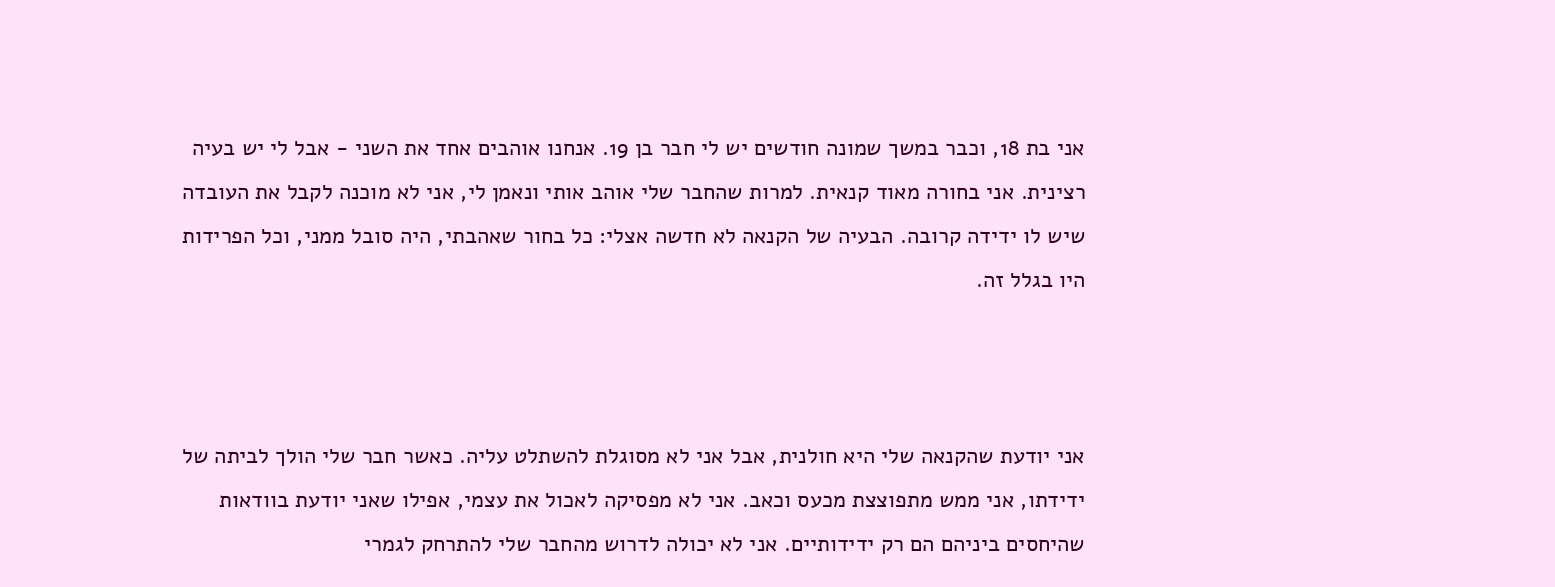אני בת 18, וכבר במשך שמונה חודשים יש לי חבר בן 19. אנחנו אוהבים אחד את השני - אבל לי יש בעיה רצינית. אני בחורה מאוד קנאית. למרות שהחבר שלי אוהב אותי ונאמן לי, אני לא מוכנה לקבל את העובדה שיש לו ידידה קרובה. הבעיה של הקנאה לא חדשה אצלי: כל בחור שאהבתי, היה סובל ממני, וכל הפרידות היו בגלל זה.



אני יודעת שהקנאה שלי היא חולנית, אבל אני לא מסוגלת להשתלט עליה. כאשר חבר שלי הולך לביתה של ידידתו, אני ממש מתפוצצת מכעס וכאב. אני לא מפסיקה לאכול את עצמי, אפילו שאני יודעת בוודאות שהיחסים ביניהם הם רק ידידותיים. אני לא יכולה לדרוש מהחבר שלי להתרחק לגמרי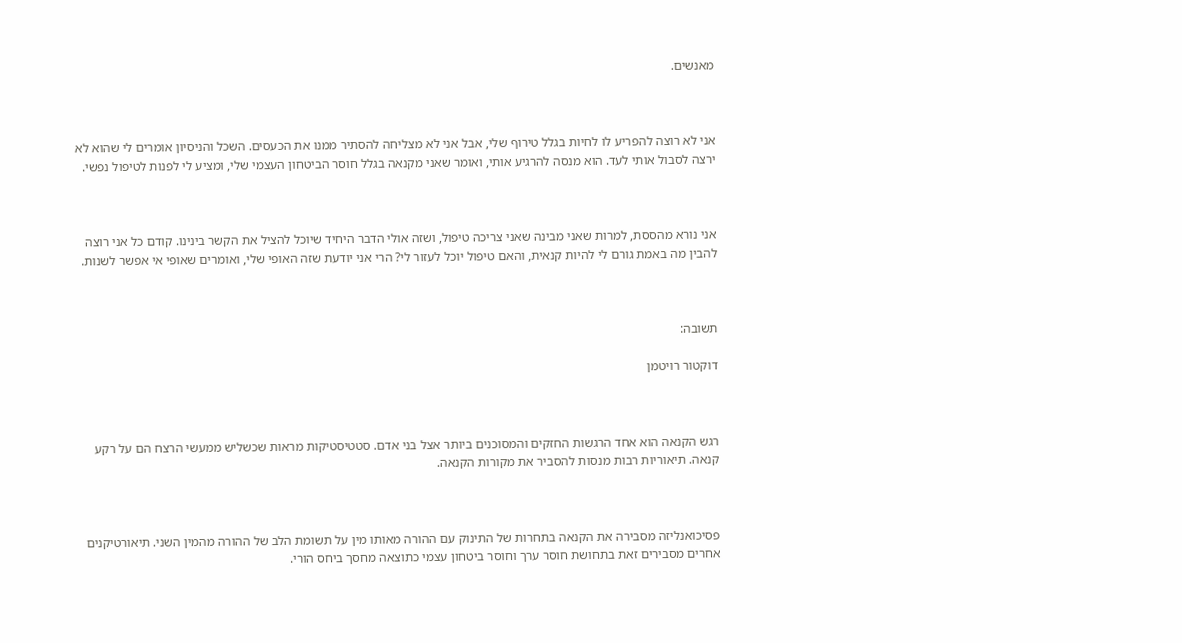מאנשים.



אני לא רוצה להפריע לו לחיות בגלל טירוף שלי, אבל אני לא מצליחה להסתיר ממנו את הכעסים. השכל והניסיון אומרים לי שהוא לא ירצה לסבול אותי לעד. הוא מנסה להרגיע אותי, ואומר שאני מקנאה בגלל חוסר הביטחון העצמי שלי, ומציע לי לפנות לטיפול נפשי.



אני נורא מהססת, למרות שאני מבינה שאני צריכה טיפול, ושזה אולי הדבר היחיד שיוכל להציל את הקשר בינינו. קודם כל אני רוצה להבין מה באמת גורם לי להיות קנאית, והאם טיפול יוכל לעזור לי? הרי אני יודעת שזה האופי שלי, ואומרים שאופי אי אפשר לשנות.



תשובה:

דוקטור רויטמן



רגש הקנאה הוא אחד הרגשות החזקים והמסוכנים ביותר אצל בני אדם. סטטיסטיקות מראות שכשליש ממעשי הרצח הם על רקע קנאה. תיאוריות רבות מנסות להסביר את מקורות הקנאה.



פסיכואנליזה מסבירה את הקנאה בתחרות של התינוק עם ההורה מאותו מין על תשומת הלב של ההורה מהמין השני. תיאורטיקנים אחרים מסבירים זאת בתחושת חוסר ערך וחוסר ביטחון עצמי כתוצאה מחסך ביחס הורי.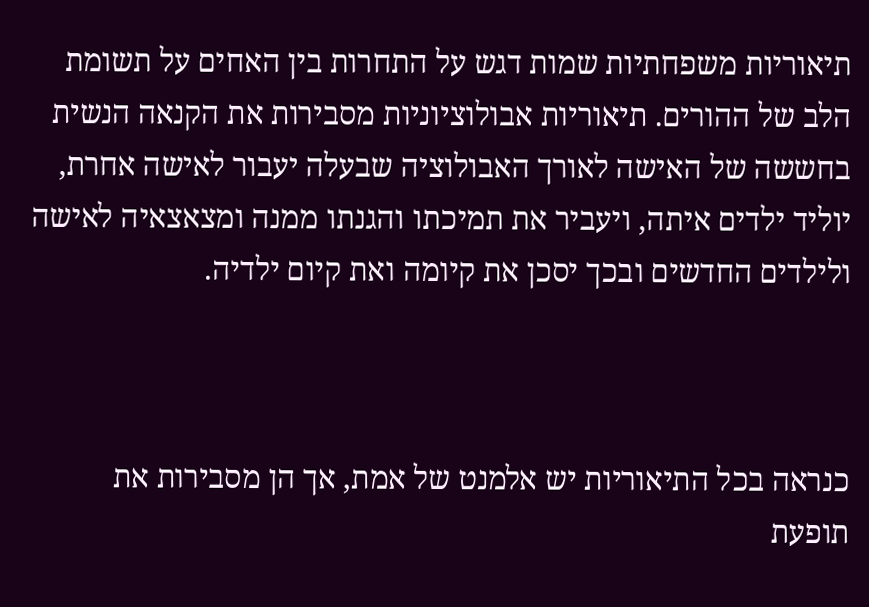תיאוריות משפחתיות שמות דגש על התחרות בין האחים על תשומת הלב של ההורים. תיאוריות אבולוציוניות מסבירות את הקנאה הנשית בחששה של האישה לאורך האבולוציה שבעלה יעבור לאישה אחרת, יוליד ילדים איתה, ויעביר את תמיכתו והגנתו ממנה ומצאצאיה לאישה ולילדים החדשים ובכך יסכן את קיומה ואת קיום ילדיה.



כנראה בכל התיאוריות יש אלמנט של אמת, אך הן מסבירות את תופעת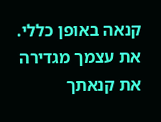קנאה באופן כללי. את עצמך מגדירה את קנאתך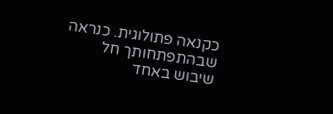כקנאה פתולוגית. כנראה שבהתפתחותך חל שיבוש באחד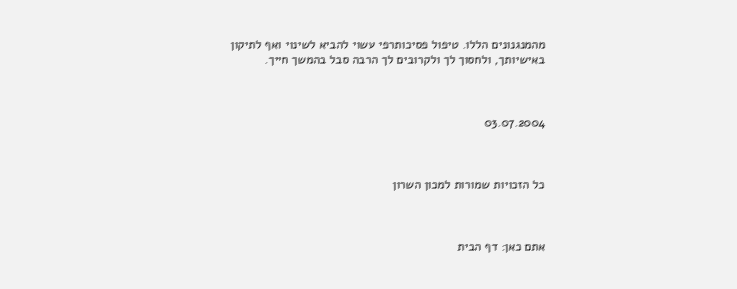מהמנגנונים הללו. טיפול פסיכותרפי עשוי להביא לשינוי ואף לתיקון באישיותך, ולחסוך לך ולקרובים לך הרבה סבל בהמשך חייך.



03.07.2004



כל הזכויות שמורות למכון השרון



אתם כאן: דף הבית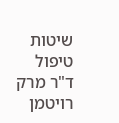שיטות טיפול ד"ר מרק רויטמן